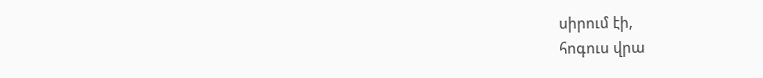սիրում էի,
հոգուս վրա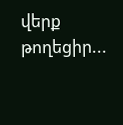վերք թողեցիր...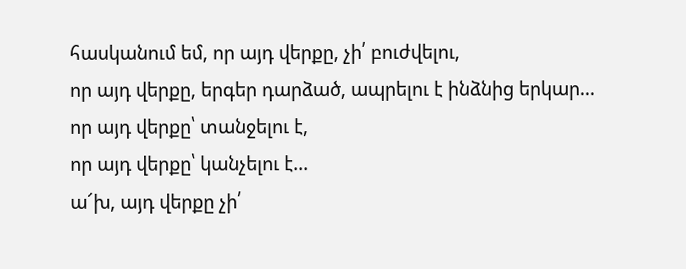հասկանում եմ, որ այդ վերքը, չի՛ բուժվելու,
որ այդ վերքը, երգեր դարձած, ապրելու է ինձնից երկար...
որ այդ վերքը՝ տանջելու է,
որ այդ վերքը՝ կանչելու է...
ա՜խ, այդ վերքը չի՛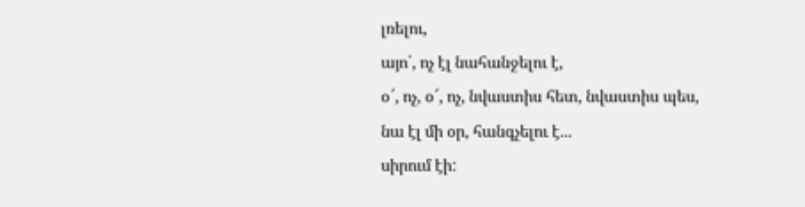լռելու,
այո՛, ոչ էլ նահանջելու է,
օ՜, ոչ, օ՜, ոչ, նվաստիս հետ, նվաստիս պես,
նա էլ մի օր, հանգչելու է...
սիրում էի: